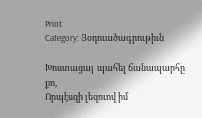Print
Category: Յօդուածագրութիւն

Խոստացայ  պահել ճանապարհը քո,
Որպէսզի լեզուով իմ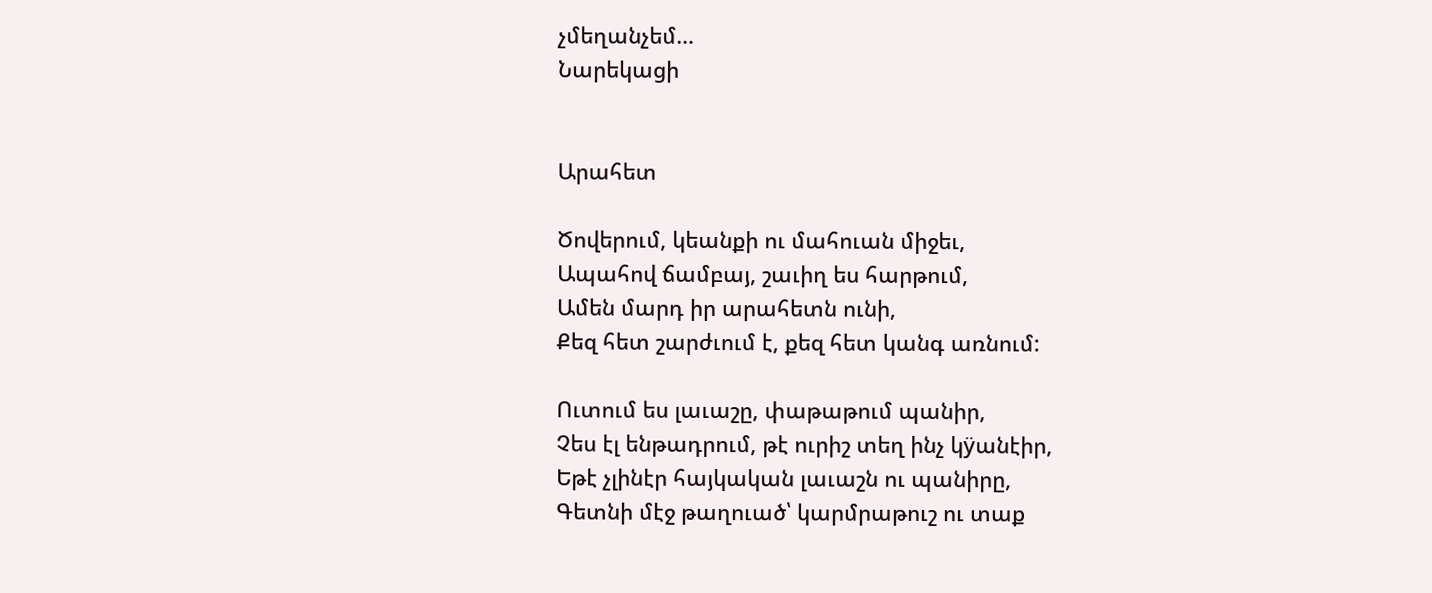չմեղանչեմ…
Նարեկացի


Արահետ

Ծովերում, կեանքի ու մահուան միջեւ,
Ապահով ճամբայ, շաւիղ ես հարթում,
Ամեն մարդ իր արահետն ունի,
Քեզ հետ շարժւում է, քեզ հետ կանգ առնում:

Ուտում ես լաւաշը, փաթաթում պանիր,
Չես էլ ենթադրում, թէ ուրիշ տեղ ինչ կÿանէիր,
Եթէ չլինէր հայկական լաւաշն ու պանիրը,
Գետնի մէջ թաղուած՝ կարմրաթուշ ու տաք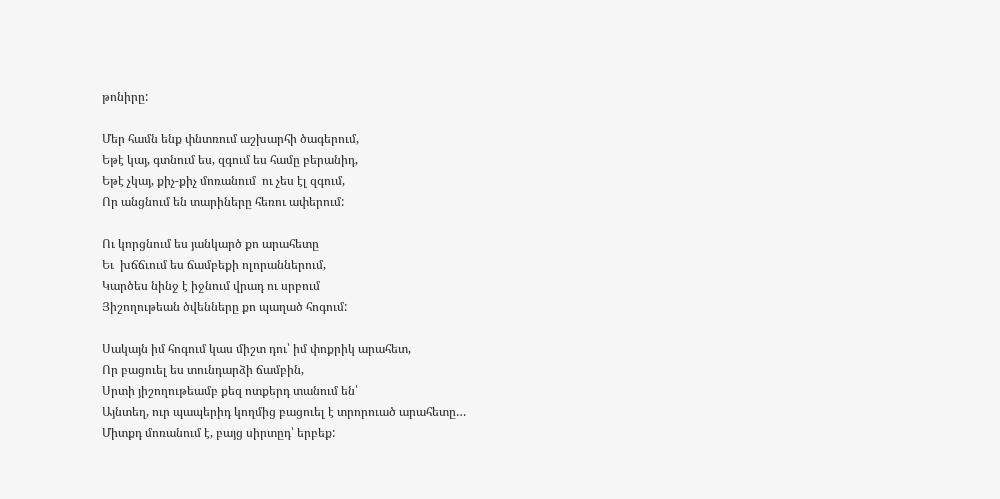թոնիրը:

Մեր համն ենք փնտռում աշխարհի ծագերում,
Եթէ կայ, գտնում ես, զգում ես համը բերանիդ,
Եթէ չկայ, քիչ-քիչ մոռանում  ու չես էլ զգում,
Որ անցնում են տարիները հեռու ափերում:

Ու կորցնում ես յանկարծ քո արահետը
Եւ  խճճւում ես ճամբեքի ոլորաններում,
Կարծես նինջ է իջնում վրադ ու սրբում
Յիշողութեան ծվենները քո պաղած հոգում:

Սակայն իմ հոգում կաս միշտ դու՝ իմ փոքրիկ արահետ,
Որ բացուել ես տունդարձի ճամբին,
Սրտի յիշողութեամբ քեզ ոտքերդ տանում են՝
Այնտեղ, ուր պապերիդ կողմից բացուել է տրորուած արահետը…
Միտքդ մոռանում է, բայց սիրտըդ՝ երբեք: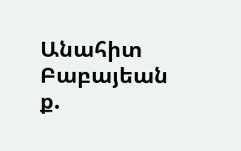Անահիտ Բաբայեան
ք.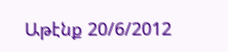Աթէնք 20/6/2012